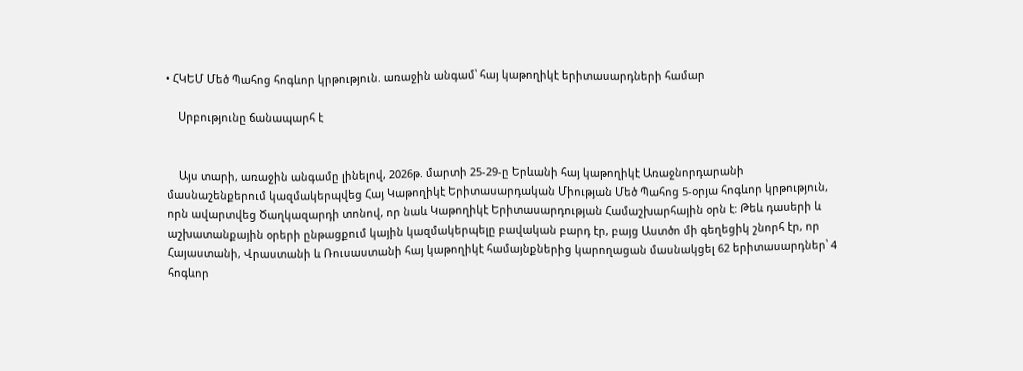• ՀԿԵՄ Մեծ Պահոց հոգևոր կրթություն. առաջին անգամ՝ հայ կաթողիկէ երիտասարդների համար

    Սրբությունը ճանապարհ է


    Այս տարի, առաջին անգամը լինելով, 2026թ. մարտի 25-29-ը Երևանի հայ կաթողիկէ Առաջնորդարանի մասնաշենքերում կազմակերպվեց Հայ Կաթողիկէ Երիտասարդական Միության Մեծ Պահոց 5-օրյա հոգևոր կրթություն, որն ավարտվեց Ծաղկազարդի տոնով, որ նաև Կաթողիկէ Երիտասարդության Համաշխարհային օրն է: Թեև դասերի և աշխատանքային օրերի ընթացքում կային կազմակերպելը բավական բարդ էր, բայց Աստծո մի գեղեցիկ շնորհ էր, որ Հայաստանի, Վրաստանի և Ռուսաստանի հայ կաթողիկէ համայնքներից կարողացան մասնակցել 62 երիտասարդներ՝ 4 հոգևոր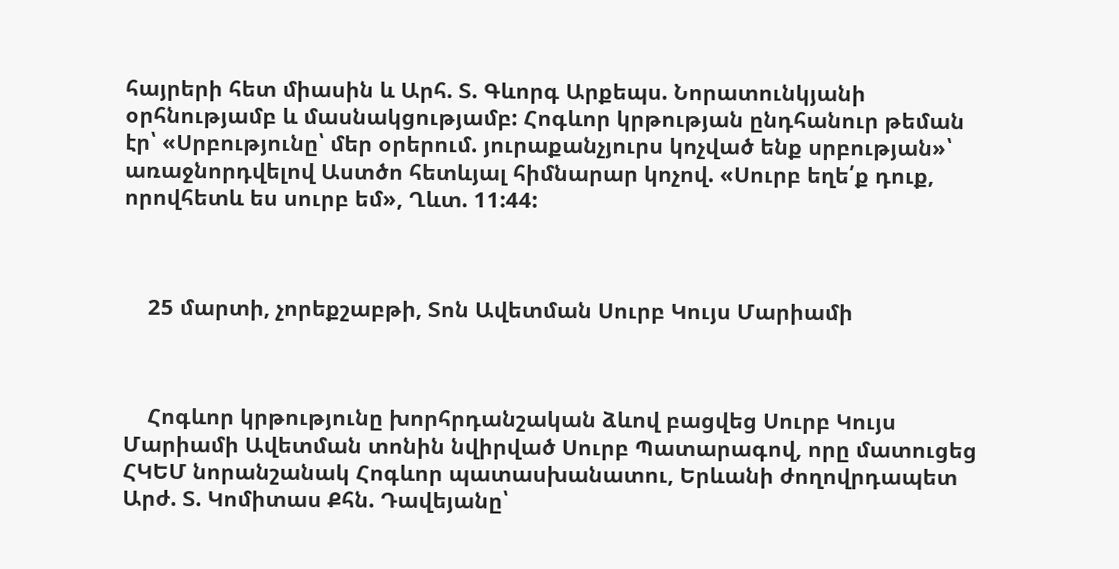հայրերի հետ միասին և Արհ. Տ. Գևորգ Արքեպս. Նորատունկյանի օրհնությամբ և մասնակցությամբ: Հոգևոր կրթության ընդհանուր թեման էր՝ «Սրբությունը՝ մեր օրերում. յուրաքանչյուրս կոչված ենք սրբության»՝ առաջնորդվելով Աստծո հետևյալ հիմնարար կոչով. «Սուրբ եղե՛ք դուք, որովհետև ես սուրբ եմ», Ղևտ. 11:44:



    25 մարտի, չորեքշաբթի, Տոն Ավետման Սուրբ Կույս Մարիամի



    Հոգևոր կրթությունը խորհրդանշական ձևով բացվեց Սուրբ Կույս Մարիամի Ավետման տոնին նվիրված Սուրբ Պատարագով, որը մատուցեց ՀԿԵՄ նորանշանակ Հոգևոր պատասխանատու, Երևանի ժողովրդապետ Արժ. Տ. Կոմիտաս Քհն. Դավեյանը՝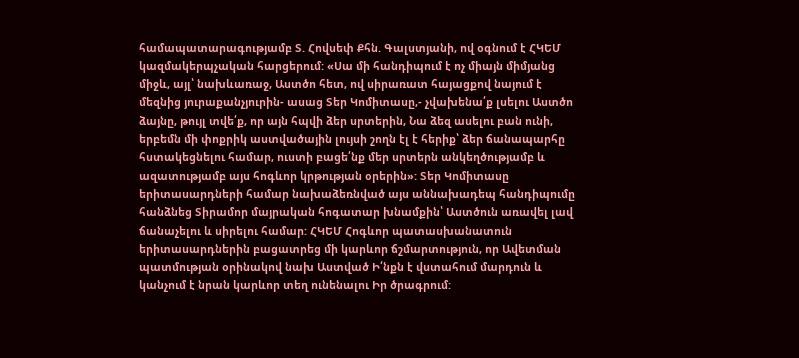համապատարագությամբ Տ. Հովսեփ Քհն. Գալստյանի, ով օգնում է ՀԿԵՄ կազմակերպչական հարցերում: «Սա մի հանդիպում է ոչ միայն միմյանց միջև, այլ՝ նախևառաջ, Աստծո հետ, ով սիրառատ հայացքով նայում է մեզնից յուրաքանչյուրին- ասաց Տեր Կոմիտասը,- չվախենա՛ք լսելու Աստծո ձայնը, թույլ տվե՛ք, որ այն հպվի ձեր սրտերին, Նա ձեզ ասելու բան ունի, երբեմն մի փոքրիկ աստվածային լույսի շողն էլ է հերիք՝ ձեր ճանապարհը հստակեցնելու համար, ուստի բացե՛նք մեր սրտերն անկեղծությամբ և ազատությամբ այս հոգևոր կրթության օրերին»: Տեր Կոմիտասը երիտասարդների համար նախաձեռնված այս աննախադեպ հանդիպումը հանձնեց Տիրամոր մայրական հոգատար խնամքին՝ Աստծուն առավել լավ ճանաչելու և սիրելու համար: ՀԿԵՄ Հոգևոր պատասխանատուն երիտասարդներին բացատրեց մի կարևոր ճշմարտություն, որ Ավետման պատմության օրինակով նախ Աստված Ի՛նքն է վստահում մարդուն և կանչում է նրան կարևոր տեղ ունենալու Իր ծրագրում: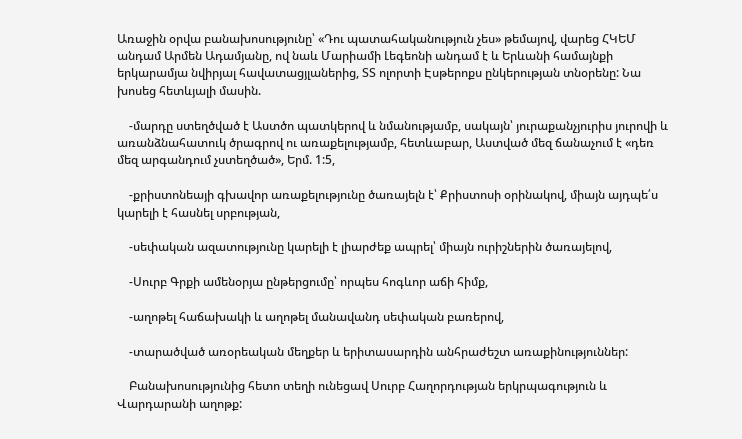Առաջին օրվա բանախոսությունը՝ «Դու պատահականություն չես» թեմայով, վարեց ՀԿԵՄ անդամ Արմեն Ադամյանը, ով նաև Մարիամի Լեգեոնի անդամ է և Երևանի համայնքի երկարամյա նվիրյալ հավատացյլաներից, ՏՏ ոլորտի Էսթերոքս ընկերության տնօրենը: Նա խոսեց հետևյալի մասին.

    -մարդը ստեղծված է Աստծո պատկերով և նմանությամբ, սակայն՝ յուրաքանչյուրիս յուրովի և առանձնահատուկ ծրագրով ու առաքելությամբ, հետևաբար, Աստված մեզ ճանաչում է «դեռ մեզ արգանդում չստեղծած», Երմ. 1:5,

    -քրիստոնեայի գխավոր առաքելությունը ծառայելն է՝ Քրիստոսի օրինակով, միայն այդպե՛ս կարելի է հասնել սրբության,

    -սեփական ազատությունը կարելի է լիարժեք ապրել՝ միայն ուրիշներին ծառայելով,

    -Սուրբ Գրքի ամենօրյա ընթերցումը՝ որպես հոգևոր աճի հիմք,

    -աղոթել հաճախակի և աղոթել մանավանդ սեփական բառերով,

    -տարածված առօրեական մեղքեր և երիտասարդին անհրաժեշտ առաքինություններ:

    Բանախոսությունից հետո տեղի ունեցավ Սուրբ Հաղորդության երկրպագություն և Վարդարանի աղոթք: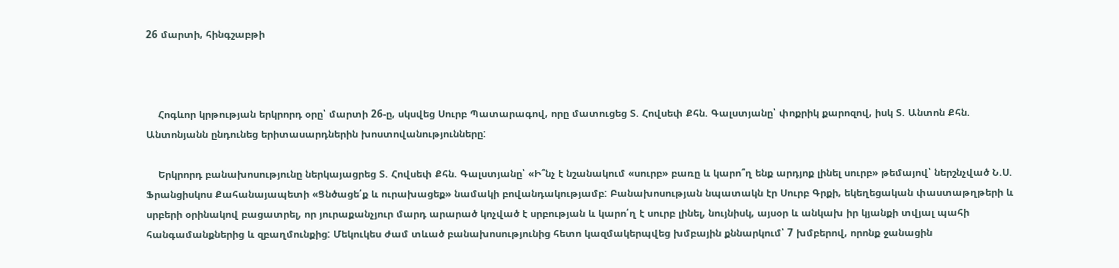26 մարտի, հինգշաբթի



    Հոգևոր կրթության երկրորդ օրը՝ մարտի 26-ը, սկսվեց Սուրբ Պատարագով, որը մատուցեց Տ. Հովսեփ Քհն. Գալստյանը՝ փոքրիկ քարոզով, իսկ Տ. Անտոն Քհն. Անտոնյանն ընդունեց երիտասարդներին խոստովանությունները:

    Երկրորդ բանախոսությունը ներկայացրեց Տ. Հովսեփ Քհն. Գալստյանը՝ «Ի՞նչ է նշանակում «սուրբ» բառը և կարո՞ղ ենք արդյոք լինել սուրբ» թեմայով՝ ներշնչված Ն.Ս. Ֆրանցիսկոս Քահանայապետի «Ցնծացե՛ք և ուրախացեք» նամակի բովանդակությամբ: Բանախոսության նպատակն էր Սուրբ Գրքի, եկեղեցական փաստաթղթերի և սրբերի օրինակով բացատրել, որ յուրաքանչյուր մարդ արարած կոչված է սրբության և կարո՛ղ է սուրբ լինել, նույնիսկ, այսօր և անկախ իր կյանքի տվյալ պահի հանգամանքներից և զբաղմունքից: Մեկուկես ժամ տևած բանախոսությունից հետո կազմակերպվեց խմբային քննարկում՝ 7 խմբերով, որոնք ջանացին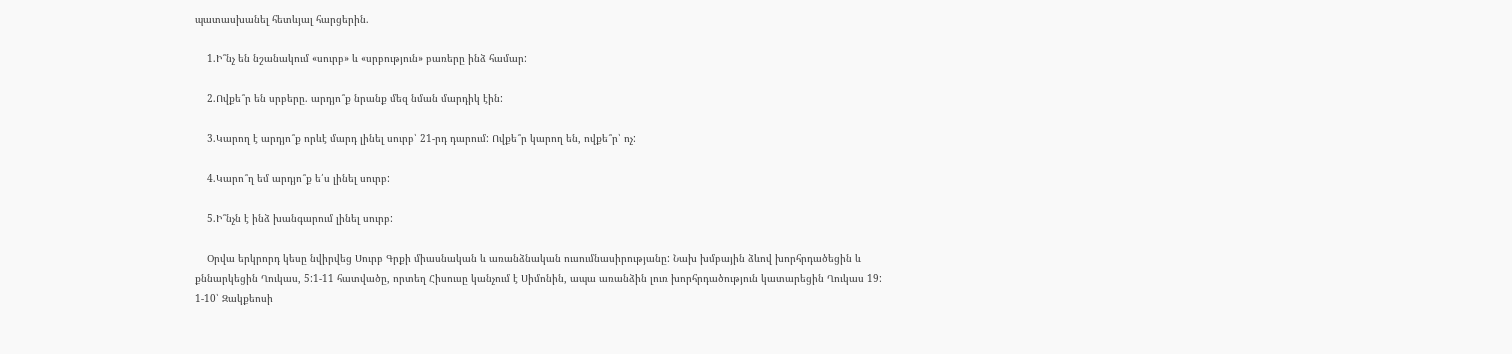պատասխանել հետևյալ հարցերին.

    1.Ի՞նչ են նշանակում «սուրբ» և «սրբություն» բառերը ինձ համար:

    2.Ովքե՞ր են սրբերը. արդյո՞ք նրանք մեզ նման մարդիկ էին:

    3.Կարող է արդյո՞ք որևէ մարդ լինել սուրբ՝ 21-րդ դարում: Ովքե՞ր կարող են, ովքե՞ր՝ ոչ:

    4.Կարո՞ղ եմ արդյո՞ք ե՛ս լինել սուրբ:

    5.Ի՞նչն է ինձ խանգարում լինել սուրբ:

    Օրվա երկրորդ կեսը նվիրվեց Սուրբ Գրքի միասնական և առանձնական ուսումնասիրությանը: Նախ խմբային ձևով խորհրդածեցին և քննարկեցին Ղուկաս, 5:1-11 հատվածը, որտեղ Հիսուսը կանչում է Սիմոնին, ապա առանձին լուռ խորհրդածություն կատարեցին Ղուկաս 19: 1-10՝ Զակքեոսի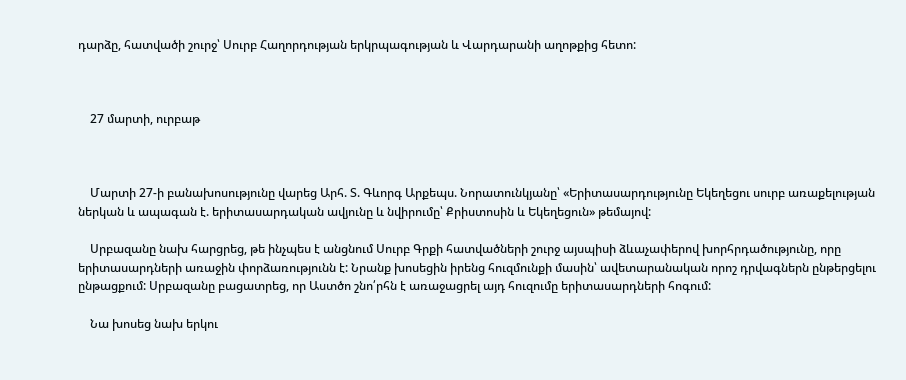դարձը, հատվածի շուրջ՝ Սուրբ Հաղորդության երկրպագության և Վարդարանի աղոթքից հետո:



    27 մարտի, ուրբաթ



    Մարտի 27-ի բանախոսությունը վարեց Արհ. Տ. Գևորգ Արքեպս. Նորատունկյանը՝ «Երիտասարդությունը Եկեղեցու սուրբ առաքելության ներկան և ապագան է. երիտասարդական ավյունը և նվիրումը՝ Քրիստոսին և Եկեղեցուն» թեմայով:

    Սրբազանը նախ հարցրեց, թե ինչպես է անցնում Սուրբ Գրքի հատվածների շուրջ այսպիսի ձևաչափերով խորհրդածությունը, որը երիտասարդների առաջին փորձառությունն է: Նրանք խոսեցին իրենց հուզմունքի մասին՝ ավետարանական որոշ դրվագներն ընթերցելու ընթացքում: Սրբազանը բացատրեց, որ Աստծո շնո՛րհն է առաջացրել այդ հուզումը երիտասարդների հոգում:

    Նա խոսեց նախ երկու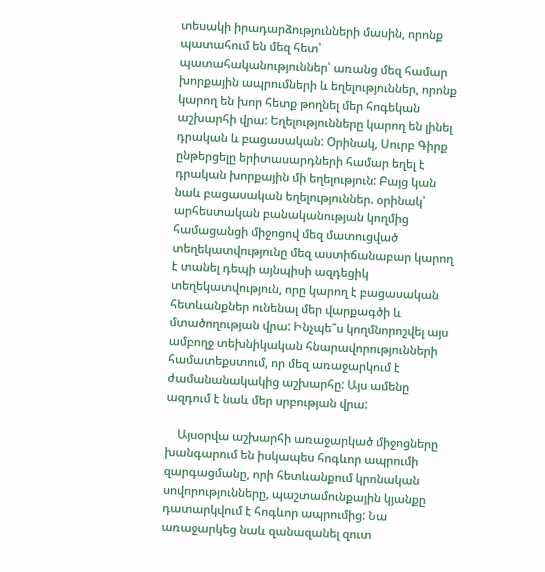տեսակի իրադարձությունների մասին, որոնք պատահում են մեզ հետ՝ պատահականություններ՝ առանց մեզ համար խորքային ապրումների և եղելություններ, որոնք կարող են խոր հետք թողնել մեր հոգեկան աշխարհի վրա: Եղելությունները կարող են լինել դրական և բացասական: Օրինակ, Սուրբ Գիրք ընթերցելը երիտասարդների համար եղել է դրական խորքային մի եղելություն: Բայց կան նաև բացասական եղելություններ. օրինակ՝ արհեստական բանականության կողմից համացանցի միջոցով մեզ մատուցված տեղեկատվությունը մեզ աստիճանաբար կարող է տանել դեպի այնպիսի ազդեցիկ տեղեկատվություն, որը կարող է բացասական հետևանքներ ունենալ մեր վարքագծի և մտածողության վրա: Ինչպե՞ս կողմնորոշվել այս ամբողջ տեխնիկական հնարավորությունների համատեքստում, որ մեզ առաջարկում է ժամանանակակից աշխարհը: Այս ամենը ազդում է նաև մեր սրբության վրա:

    Այսօրվա աշխարհի առաջարկած միջոցները խանգարում են իսկապես հոգևոր ապրումի զարգացմանը, որի հետևանքում կրոնական սովորությունները, պաշտամունքային կյանքը դատարկվում է հոգևոր ապրումից: Նա առաջարկեց նաև զանազանել զուտ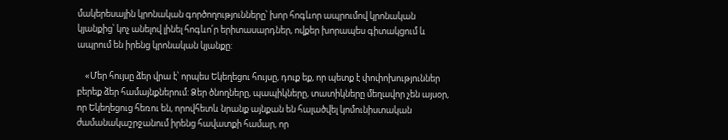մակերեսային կրոնական գործողությունները՝ խոր հոգևոր ապրումով կրոնական կյանքից՝ կոչ անելով լինել հոգևո՛ր երիտասարդներ, ովքեր խորապես գիտակցում և ապրում են իրենց կրոնական կյանքը:

    «Մեր հույսը ձեր վրա է՝ որպես Եկեղեցու հույսը, դուք եք, որ պետք է փոփոխություններ բերեք ձեր համայնքներում: Ձեր ծնողները, պապիկները, տատիկները մեղավոր չեն այսօր, որ Եկեղեցուց հեռու են, որովհետև նրանք այնքան են հալածվել կոմունիստական ժամանակաշրջանում իրենց հավատքի համար, որ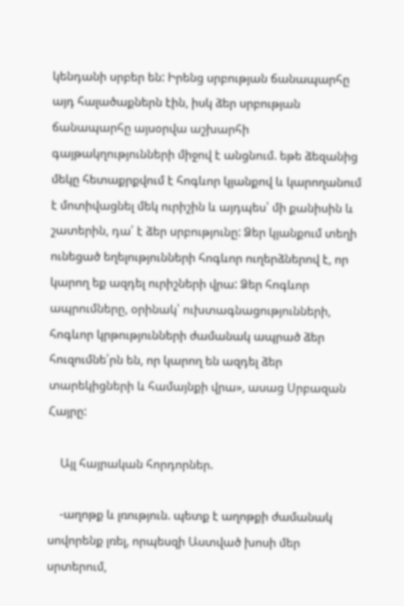կենդանի սրբեր են: Իրենց սրբության ճանապարհը այդ հալածաքներն էին, իսկ ձեր սրբության ճանապարհը այսօրվա աշխարհի գայթակղությունների միջով է անցնում. եթե ձեզանից մեկը հետաքրքվում է հոգևոր կյանքով և կարողանում է մոտիվացնել մեկ ուրիշին և այդպես՝ մի քանիսին և շատերին, դա՛ է ձեր սրբությունը: Ձեր կյանքում տեղի ունեցած եղելությունների հոգևոր ուղերձներով է, որ կարող եք ազդել ուրիշների վրա: Ձեր հոգևոր ապրումները, օրինակ՝ ուխտագնացությունների, հոգևոր կրթությունների ժամանակ ապրած ձեր հուզումնե՛րն են, որ կարող են ազդել ձեր տարեկիցների և համայնքի վրա», ասաց Սրբազան Հայրը:

    Այլ հայրական հորդորներ.

    -աղոթք և լռություն. պետք է աղոթքի ժամանակ սովորենք լռել, որպեսզի Աստված խոսի մեր սրտերում,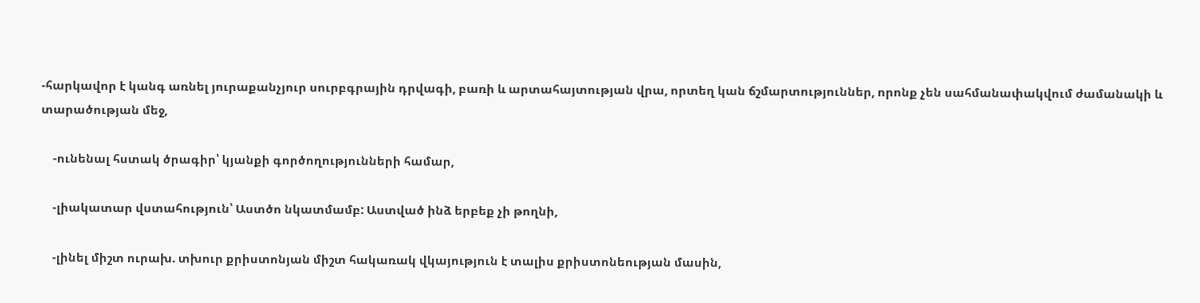-հարկավոր է կանգ առնել յուրաքանչյուր սուրբգրային դրվագի, բառի և արտահայտության վրա, որտեղ կան ճշմարտություններ, որոնք չեն սահմանափակվում ժամանակի և տարածության մեջ,

    -ունենալ հստակ ծրագիր՝ կյանքի գործողությունների համար,

    -լիակատար վստահություն՝ Աստծո նկատմամբ: Աստված ինձ երբեք չի թողնի,

    -լինել միշտ ուրախ. տխուր քրիստոնյան միշտ հակառակ վկայություն է տալիս քրիստոնեության մասին,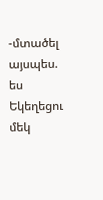-մտածել այսպես. ես Եկեղեցու մեկ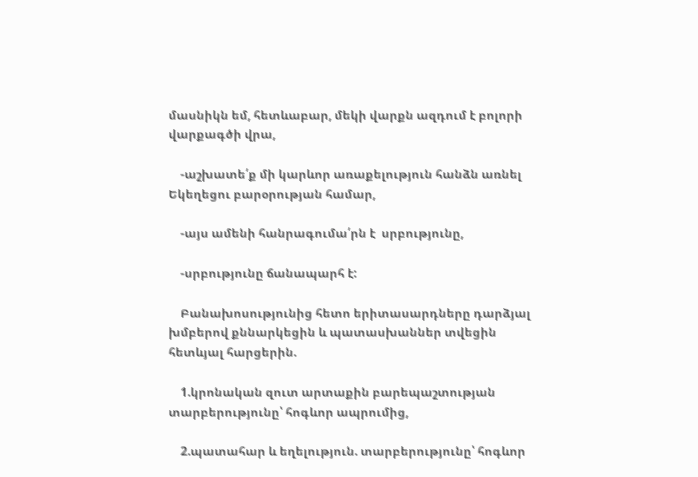մասնիկն եմ, հետևաբար, մեկի վարքն ազդում է բոլորի վարքագծի վրա,

    -աշխատե՛ք մի կարևոր առաքելություն հանձն առնել Եկեղեցու բարօրության համար,

    -այս ամենի հանրագումա՛րն է  սրբությունը,

    -սրբությունը ճանապարհ է:

    Բանախոսությունից հետո երիտասարդները դարձյալ խմբերով քննարկեցին և պատասխաններ տվեցին հետևյալ հարցերին.

    1.կրոնական զուտ արտաքին բարեպաշտության տարբերությունը՝ հոգևոր ապրումից,

    2.պատահար և եղելություն. տարբերությունը՝ հոգևոր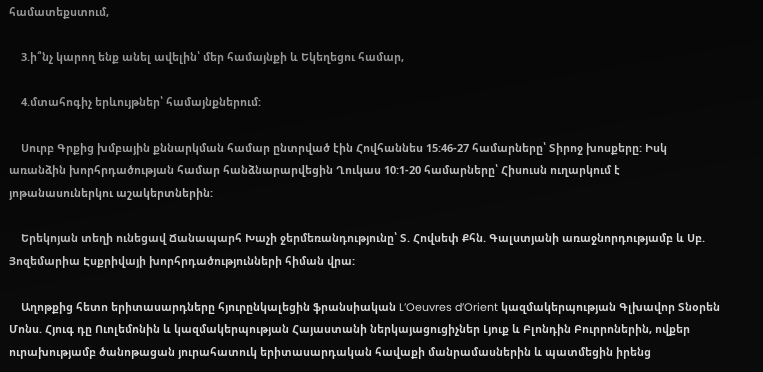համատեքստում,

    3.ի՞նչ կարող ենք անել ավելին՝ մեր համայնքի և Եկեղեցու համար,

    4.մտահոգիչ երևույթներ՝ համայնքներում:

    Սուրբ Գրքից խմբային քննարկման համար ընտրված էին Հովհաննես 15:46-27 համարները՝ Տիրոջ խոսքերը: Իսկ առանձին խորհրդածության համար հանձնարարվեցին Ղուկաս 10:1-20 համարները՝ Հիսուսն ուղարկում է յոթանասուներկու աշակերտներին:

    Երեկոյան տեղի ունեցավ Ճանապարհ Խաչի ջերմեռանդությունը՝ Տ. Հովսեփ Քհն. Գալստյանի առաջնորդությամբ և Սբ. Յոզեմարիա Էսքրիվայի խորհրդածությունների հիման վրա:

    Աղոթքից հետո երիտասարդները հյուրընկալեցին ֆրանսիական L’Oeuvres d’Orient կազմակերպության Գլխավոր Տնօրեն Մոնս. Հյուգ դը Ուոլեմոնին և կազմակերպության Հայաստանի ներկայացուցիչներ Լյուք և Բլոնդին Բուրրոներին, ովքեր ուրախությամբ ծանոթացան յուրահատուկ երիտասարդական հավաքի մանրամասներին և պատմեցին իրենց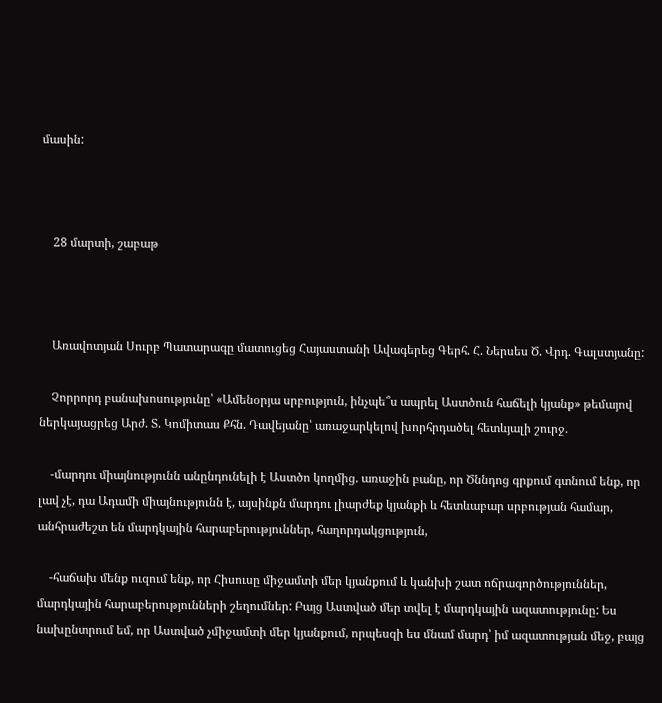մասին:



    28 մարտի, շաբաթ



    Առավոտյան Սուրբ Պատարագը մատուցեց Հայաստանի Ավագերեց Գերհ. Հ. Ներսես Ծ. Վրդ. Գալստյանը:

    Չորրորդ բանախոսությունը՝ «Ամենօրյա սրբություն, ինչպե՞ս ապրել Աստծուն հաճելի կյանք» թեմայով ներկայացրեց Արժ. Տ. Կոմիտաս Քհն. Դավեյանը՝ առաջարկելով խորհրդածել հետևյալի շուրջ.

    -մարդու միայնությունն անընդունելի է Աստծո կողմից. առաջին բանը, որ Ծննդոց գրքում գտնում ենք, որ լավ չէ, դա Ադամի միայնությունն է, այսինքն մարդու լիարժեք կյանքի և հետևաբար սրբության համար, անհրաժեշտ են մարդկային հարաբերություններ, հաղորդակցություն,

    -հաճախ մենք ուզում ենք, որ Հիսուսը միջամտի մեր կյանքում և կանխի շատ ոճրագործություններ, մարդկային հարաբերությունների շեղումներ: Բայց Աստված մեր տվել է մարդկային ազատությունը: Ես նախընտրում եմ, որ Աստված չմիջամտի մեր կյանքում, որպեսզի ես մնամ մարդ՝ իմ ազատության մեջ, բայց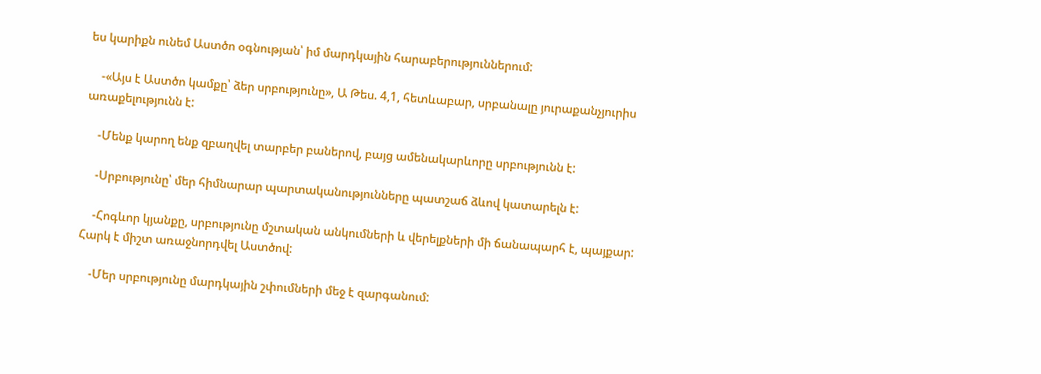ես կարիքն ունեմ Աստծո օգնության՝ իմ մարդկային հարաբերություններում:

    -«Այս է Աստծո կամքը՝ ձեր սրբությունը», Ա Թես. 4,1, հետևաբար, սրբանալը յուրաքանչյուրիս առաքելությունն է:

    -Մենք կարող ենք զբաղվել տարբեր բաներով, բայց ամենակարևորը սրբությունն է:

    -Սրբությունը՝ մեր հիմնարար պարտականությունները պատշաճ ձևով կատարելն է:

    -Հոգևոր կյանքը, սրբությունը մշտական անկումների և վերելքների մի ճանապարհ է, պայքար: Հարկ է միշտ առաջնորդվել Աստծով:

    -Մեր սրբությունը մարդկային շփումների մեջ է զարգանում: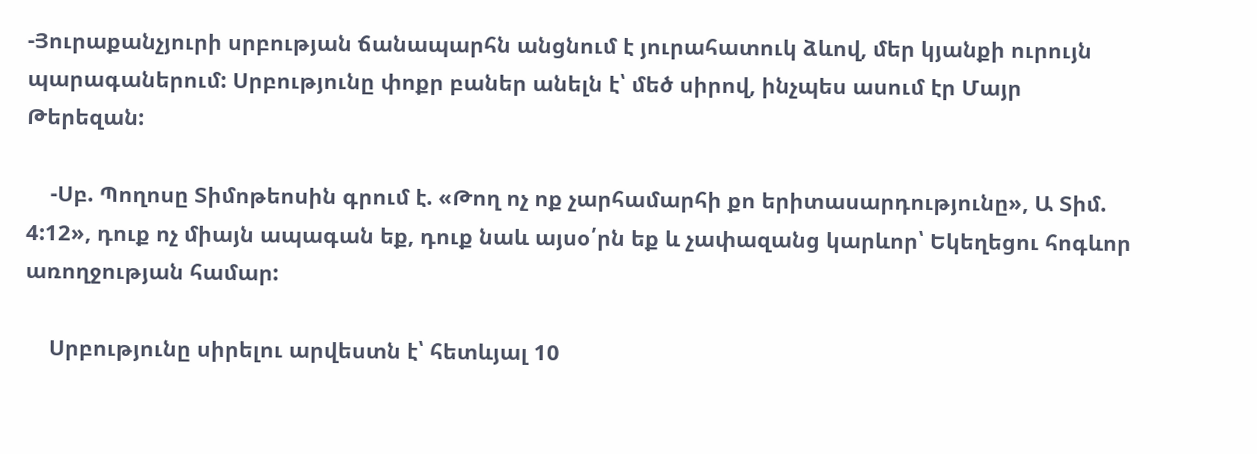-Յուրաքանչյուրի սրբության ճանապարհն անցնում է յուրահատուկ ձևով, մեր կյանքի ուրույն պարագաներում: Սրբությունը փոքր բաներ անելն է՝ մեծ սիրով, ինչպես ասում էր Մայր Թերեզան:

    -Սբ. Պողոսը Տիմոթեոսին գրում է. «Թող ոչ ոք չարհամարհի քո երիտասարդությունը», Ա Տիմ. 4:12», դուք ոչ միայն ապագան եք, դուք նաև այսօ՛րն եք և չափազանց կարևոր՝ Եկեղեցու հոգևոր առողջության համար:

    Սրբությունը սիրելու արվեստն է՝ հետևյալ 10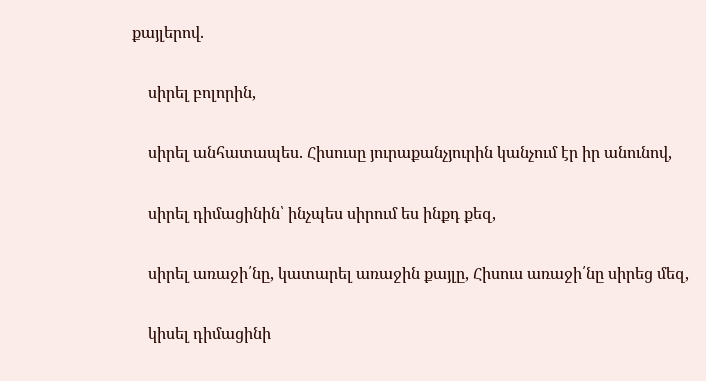քայլերով.

    սիրել բոլորին,

    սիրել անհատապես. Հիսուսը յուրաքանչյուրին կանչում էր իր անունով,

    սիրել դիմացինին՝ ինչպես սիրում ես ինքդ քեզ,

    սիրել առաջի՛նը, կատարել առաջին քայլը, Հիսուս առաջի՛նը սիրեց մեզ,

    կիսել դիմացինի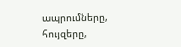ապրումները, հույզերը,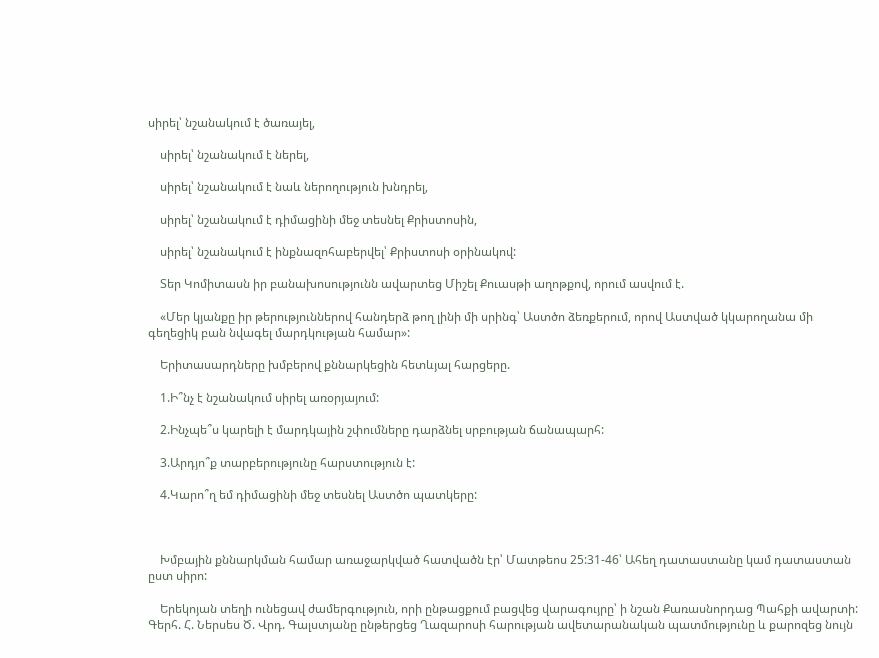սիրել՝ նշանակում է ծառայել,

    սիրել՝ նշանակում է ներել,

    սիրել՝ նշանակում է նաև ներողություն խնդրել,

    սիրել՝ նշանակում է դիմացինի մեջ տեսնել Քրիստոսին,

    սիրել՝ նշանակում է ինքնազոհաբերվել՝ Քրիստոսի օրինակով:

    Տեր Կոմիտասն իր բանախոսությունն ավարտեց Միշել Քուասթի աղոթքով, որում ասվում է.

    «Մեր կյանքը իր թերություններով հանդերձ թող լինի մի սրինգ՝ Աստծո ձեռքերում, որով Աստված կկարողանա մի գեղեցիկ բան նվագել մարդկության համար»:

    Երիտասարդները խմբերով քննարկեցին հետևյալ հարցերը.

    1.Ի՞նչ է նշանակում սիրել առօրյայում:

    2.Ինչպե՞ս կարելի է մարդկային շփումները դարձնել սրբության ճանապարհ:

    3.Արդյո՞ք տարբերությունը հարստություն է:

    4.Կարո՞ղ եմ դիմացինի մեջ տեսնել Աստծո պատկերը:



    Խմբային քննարկման համար առաջարկված հատվածն էր՝ Մատթեոս 25:31-46՝ Ահեղ դատաստանը կամ դատաստան ըստ սիրո:

    Երեկոյան տեղի ունեցավ ժամերգություն, որի ընթացքում բացվեց վարագույրը՝ ի նշան Քառասնորդաց Պահքի ավարտի: Գերհ. Հ. Ներսես Ծ. Վրդ. Գալստյանը ընթերցեց Ղազարոսի հարության ավետարանական պատմությունը և քարոզեց նույն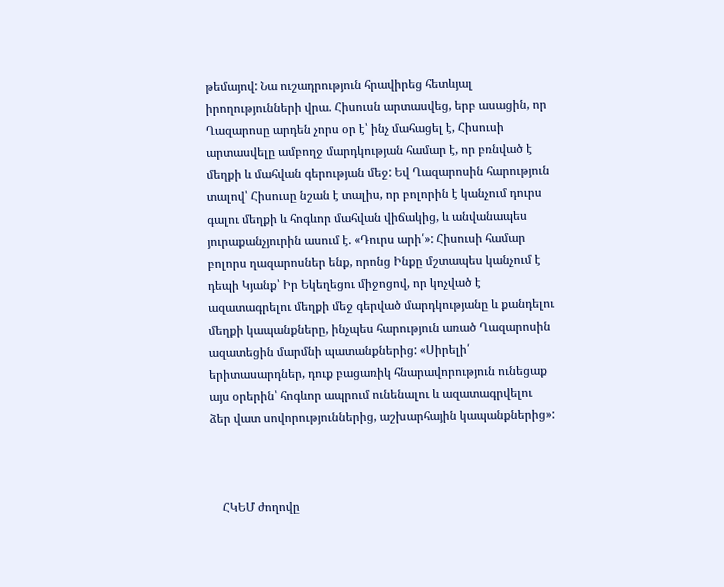թեմայով: Նա ուշադրություն հրավիրեց հետևյալ իրողությունների վրա. Հիսուսն արտասվեց, երբ ասացին, որ Ղազարոսը արդեն չորս օր է՝ ինչ մահացել է, Հիսուսի արտասվելը ամբողջ մարդկության համար է, որ բռնված է մեղքի և մահվան գերության մեջ: Եվ Ղազարոսին հարություն տալով՝ Հիսուսը նշան է տալիս, որ բոլորին է կանչում դուրս գալու մեղքի և հոգևոր մահվան վիճակից, և անվանապես յուրաքանչյուրին ասում է. «Դուրս արի՛»: Հիսուսի համար բոլորս ղազարոսներ ենք, որոնց Ինքը մշտապես կանչում է դեպի Կյանք՝ Իր Եկեղեցու միջոցով, որ կոչված է ազատագրելու մեղքի մեջ գերված մարդկությանը և քանդելու մեղքի կապանքները, ինչպես հարություն առած Ղազարոսին ազատեցին մարմնի պատանքներից: «Սիրելի՛ երիտասարդներ, դուք բացառիկ հնարավորություն ունեցաք այս օրերին՝ հոգևոր ապրում ունենալու և ազատագրվելու ձեր վատ սովորություններից, աշխարհային կապանքներից»:



    ՀԿԵՄ ժողովը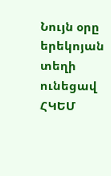Նույն օրը երեկոյան տեղի ունեցավ ՀԿԵՄ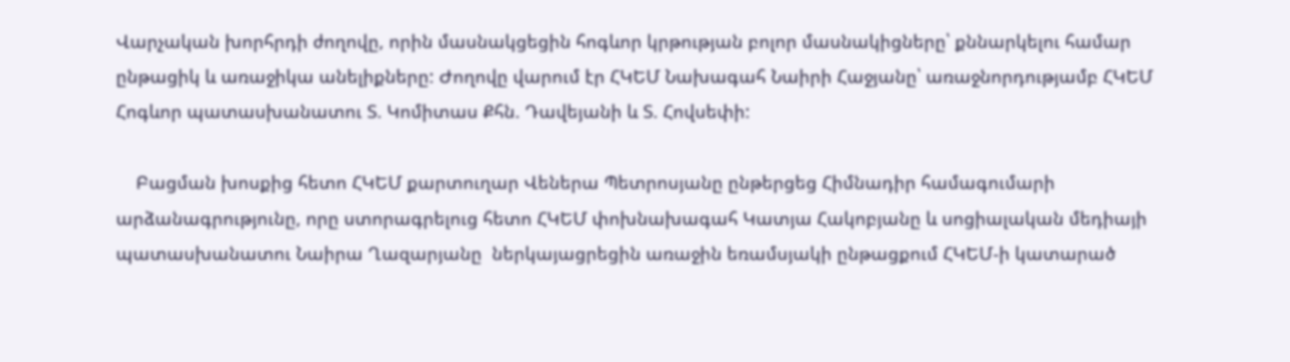Վարչական խորհրդի ժողովը, որին մասնակցեցին հոգևոր կրթության բոլոր մասնակիցները՝ քննարկելու համար ընթացիկ և առաջիկա անելիքները: Ժողովը վարում էր ՀԿԵՄ Նախագահ Նաիրի Հաջյանը՝ առաջնորդությամբ ՀԿԵՄ Հոգևոր պատասխանատու Տ. Կոմիտաս Քհն. Դավեյանի և Տ. Հովսեփի:

    Բացման խոսքից հետո ՀԿԵՄ քարտուղար Վեներա Պետրոսյանը ընթերցեց Հիմնադիր համագումարի արձանագրությունը, որը ստորագրելուց հետո ՀԿԵՄ փոխնախագահ Կատյա Հակոբյանը և սոցիալական մեդիայի պատասխանատու Նաիրա Ղազարյանը  ներկայացրեցին առաջին եռամսյակի ընթացքում ՀԿԵՄ-ի կատարած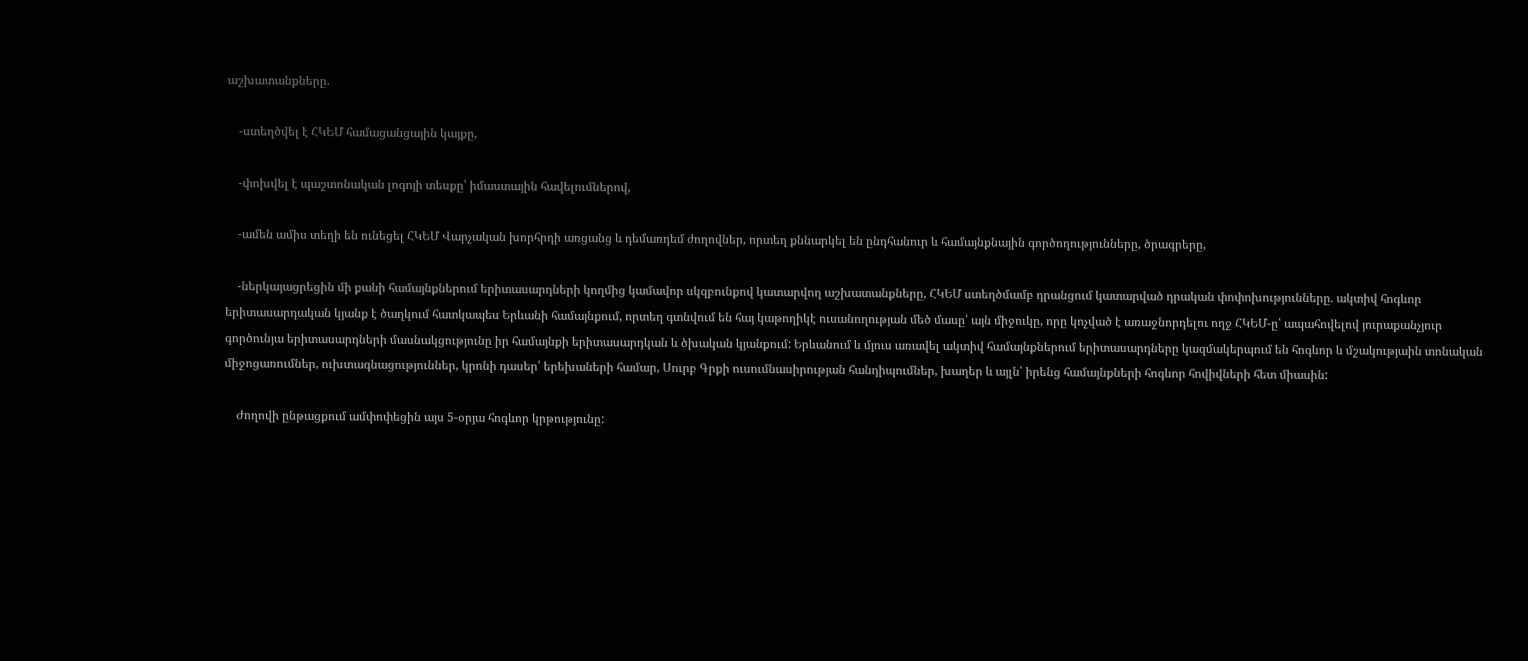աշխատանքները.

    -ստեղծվել է ՀԿԵՄ համացանցային կայքը,

    -փոխվել է պաշտոնական լոգոյի տեսքը՝ իմաստային հավելումներով,

    -ամեն ամիս տեղի են ունեցել ՀԿԵՄ Վարչական խորհրդի առցանց և դեմառդեմ ժողովներ, որտեղ քննարկել են ընդհանուր և համայնքնային գործողությունները, ծրագրերը,

    -ներկայացրեցին մի քանի համայնքներում երիտասարդների կողմից կամավոր սկզբունքով կատարվող աշխատանքները, ՀԿԵՄ ստեղծմամբ դրանցում կատարված դրական փոփոխությունները. ակտիվ հոգևոր երիտասարդական կյանք է ծաղկում հատկապես Երևանի համայնքում, որտեղ գտնվում են հայ կաթողիկէ ուսանողության մեծ մասը՝ այն միջուկը, որը կոչված է առաջնորդելու ողջ ՀԿԵՄ-ը՝ ապահովելով յուրաքանչյուր գործունյա երիտասարդների մասնակցությունը իր համայնքի երիտասարդկան և ծխական կյանքում: Երևանում և մյուս առավել ակտիվ համայնքներում երիտասարդները կազմակերպում են հոգևոր և մշակությաին տոնական միջոցառումներ, ուխտագնացություններ, կրոնի դասեր՝ երեխաների համար, Սուրբ Գրքի ուսումնասիրության հանդիպումներ, խաղեր և այլն՝ իրենց համայնքների հոգևոր հովիվների հետ միասին:

    Ժողովի ընթացքում ամփոփեցին այս 5-օրյա հոգևոր կրթությունը: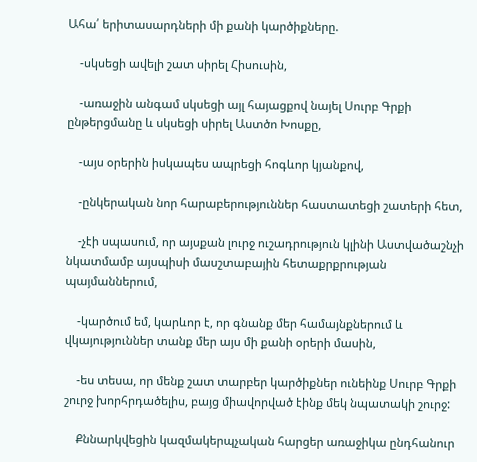Ահա՛ երիտասարդների մի քանի կարծիքները.

    -սկսեցի ավելի շատ սիրել Հիսուսին,

    -առաջին անգամ սկսեցի այլ հայացքով նայել Սուրբ Գրքի ընթերցմանը և սկսեցի սիրել Աստծո Խոսքը,

    -այս օրերին իսկապես ապրեցի հոգևոր կյանքով,

    -ընկերական նոր հարաբերություններ հաստատեցի շատերի հետ,

    -չէի սպասում, որ այսքան լուրջ ուշադրություն կլինի Աստվածաշնչի նկատմամբ այսպիսի մասշտաբային հետաքրքրության պայմաններում,

    -կարծում եմ, կարևոր է, որ գնանք մեր համայնքներում և վկայություններ տանք մեր այս մի քանի օրերի մասին,

    -ես տեսա, որ մենք շատ տարբեր կարծիքներ ունեինք Սուրբ Գրքի շուրջ խորհրդածելիս, բայց միավորված էինք մեկ նպատակի շուրջ:

    Քննարկվեցին կազմակերպչական հարցեր առաջիկա ընդհանուր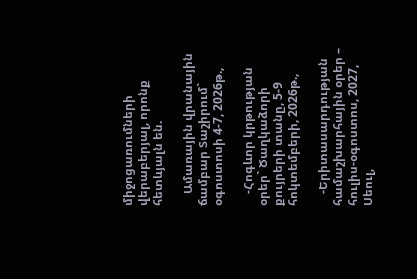միջոցառումների վերաբերյալ, որոնք հետևյալն են.

    Ամառային վրանային ճամբար Տաշիրում` օգոստոսի 4-7, 2026թ.,

    -Հոգևոր կրթության օրեր` Ծաղկաձորի քույրերի տանը, 5-9 հոկտեմբերի, 2026թ.,

    -Երիտասարդության համաշխարհային օրեր – հուլիս-օգոստոս, 2027, Սեուլ,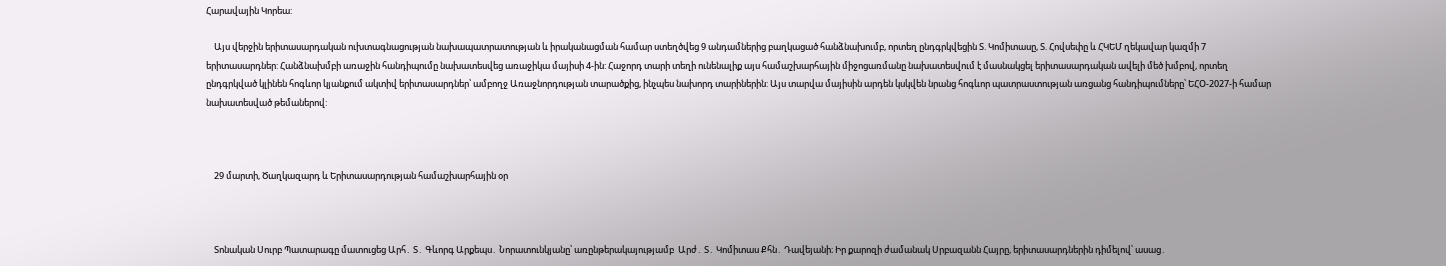Հարավային Կորեա:

    Այս վերջին երիտասարդական ուխտագնացության նախապատրատության և իրականացման համար ստեղծվեց 9 անդամներից բաղկացած հանձնախումբ, որտեղ ընդգրկվեցին Տ. Կոմիտասը, Տ. Հովսեփը և ՀԿԵՄ ղեկավար կազմի 7 երիտասարդներ: Հանձնախմբի առաջին հանդիպումը նախատեսվեց առաջիկա մայիսի 4-ին: Հաջորդ տարի տեղի ունենալիք այս համաշխարհային միջոցառմանը նախատեսվում է մասնակցել երիտասարդական ավելի մեծ խմբով, որտեղ ընդգրկված կլինեն հոգևոր կյանքում ակտիվ երիտասարդներ՝ ամբողջ Առաջնորդության տարածքից, ինչպես նախորդ տարիներին: Այս տարվա մայիսին արդեն կսկվեն նրանց հոգևոր պատրաստության առցանց հանդիպումները՝ ԵՀՕ-2027-ի համար նախատեսված թեմաներով:



    29 մարտի, Ծաղկազարդ և Երիտասարդության համաշխարհային օր



    Տոնական Սուրբ Պատարագը մատուցեց Արհ․ Տ․ Գևորգ Արքեպս․ Նորատունկյանը՝ առընթերակայությամբ  Արժ․ Տ․ Կոմիտաս Քհն․ Դավեյանի։ Իր քարոզի ժամանակ Սրբազանն Հայրը, երիտասարդներին դիմելով՝ ասաց․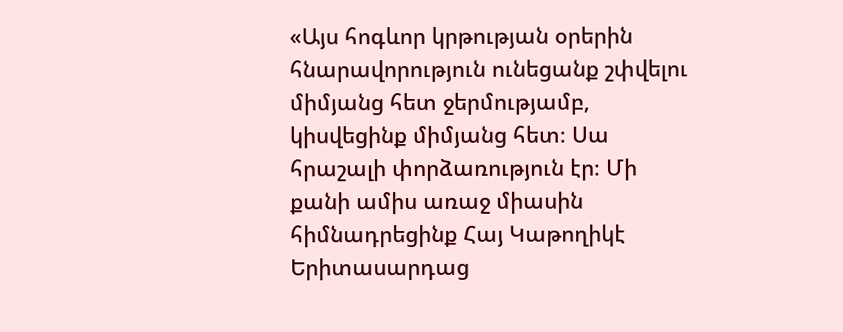«Այս հոգևոր կրթության օրերին հնարավորություն ունեցանք շփվելու միմյանց հետ ջերմությամբ, կիսվեցինք միմյանց հետ։ Սա հրաշալի փորձառություն էր։ Մի քանի ամիս առաջ միասին հիմնադրեցինք Հայ Կաթողիկէ Երիտասարդաց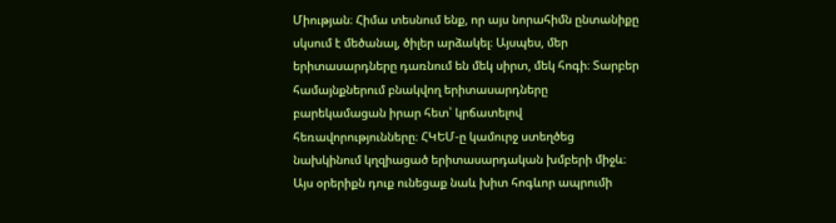Միության։ Հիմա տեսնում ենք, որ այս նորահիմն ընտանիքը սկսում է մեծանալ, ծիլեր արձակել։ Այսպես, մեր երիտասարդները դառնում են մեկ սիրտ, մեկ հոգի։ Տարբեր համայնքներում բնակվող երիտասարդները բարեկամացան իրար հետ՝ կրճատելով հեռավորությունները։ ՀԿԵՄ-ը կամուրջ ստեղծեց նախկինում կղզիացած երիտասարդական խմբերի միջև։ Այս օրերիքն դուք ունեցաք նաև խիտ հոգևոր ապրումի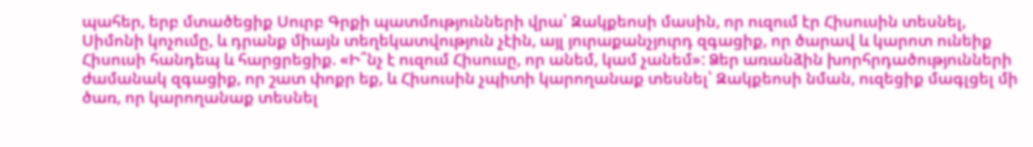պահեր, երբ մտածեցիք Սուրբ Գրքի պատմությունների վրա՝ Զակքեոսի մասին, որ ուզում էր Հիսուսին տեսնել, Սիմոնի կոչումը, և դրանք միայն տեղեկատվություն չէին, այլ յուրաքանչյուրդ զգացիք, որ ծարավ և կարոտ ունեիք Հիսուսի հանդեպ և հարցրեցիք. «Ի՞նչ է ուզում Հիսուսը, որ անեմ, կամ չանեմ»: Ձեր առանձին խորհրդածությունների ժամանակ զգացիք, որ շատ փոքր եք, և Հիսուսին չպիտի կարողանաք տեսնել՝ Զակքեոսի նման, ուզեցիք մագլցել մի ծառ, որ կարողանաք տեսնել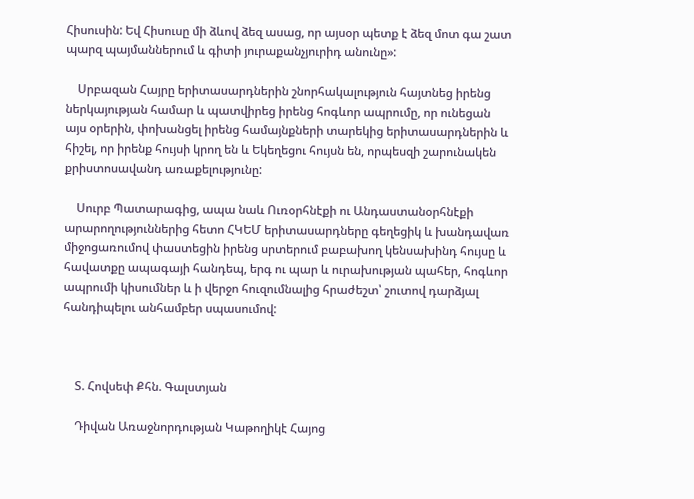Հիսուսին: Եվ Հիսուսը մի ձևով ձեզ ասաց, որ այսօր պետք է ձեզ մոտ գա շատ պարզ պայմաններում և գիտի յուրաքանչյուրիդ անունը»:

    Սրբազան Հայրը երիտասարդներին շնորհակալություն հայտնեց իրենց ներկայության համար և պատվիրեց իրենց հոգևոր ապրումը, որ ունեցան այս օրերին, փոխանցել իրենց համայնքների տարեկից երիտասարդներին և հիշել, որ իրենք հույսի կրող են և Եկեղեցու հույսն են, որպեսզի շարունակեն քրիստոսավանդ առաքելությունը:

    Սուրբ Պատարագից, ապա նաև Ուռօրհնէքի ու Անդաստանօրհնէքի արարողություններից հետո ՀԿԵՄ երիտասարդները գեղեցիկ և խանդավառ միջոցառումով փաստեցին իրենց սրտերում բաբախող կենսախինդ հույսը և հավատքը ապագայի հանդեպ, երգ ու պար և ուրախության պահեր, հոգևոր ապրումի կիսումներ և ի վերջո հուզումնալից հրաժեշտ՝ շուտով դարձյալ հանդիպելու անհամբեր սպասումով:



    Տ. Հովսեփ Քհն. Գալստյան

    Դիվան Առաջնորդության Կաթողիկէ Հայոց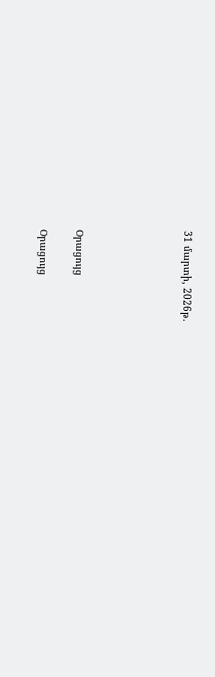31 մարտի, 2026թ.





Օրացույց

Օրացույց